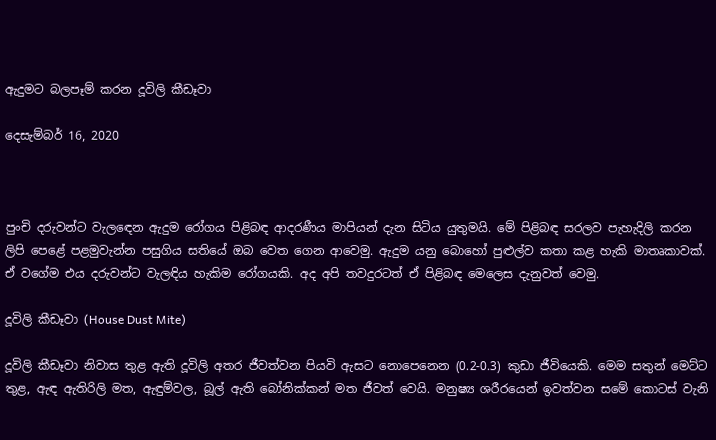ඇදුමට බලපෑම් කරන දූවිලි කීඩෑවා

දෙසැම්බර් 16, 2020



පුංචි දරුවන්ට වැලඳෙන ඇදුම රෝගය පිළිබඳ ආදරණීය මාපියන් දැන සිටිය යුතුමයි. මේ පිළිබඳ සරලව පැහැදිලි කරන ලිපි පෙළේ පළමුවැන්න පසුගිය සතියේ ඔබ වෙත ගෙන ආවෙමු. ඇදුම යනු බොහෝ පුළුල්ව කතා කළ හැකි මාතෘකාවක්. ඒ වගේම එය දරුවන්ට වැලඳිය හැකිම රෝගයකි. අද අපි තවදුරටත් ඒ පිළිබඳ මෙලෙස දැනුවත් වෙමු.

දූවිලි කීඩෑවා (House Dust Mite)

දූවිලි කීඩෑවා නිවාස තුළ ඇති දූවිලි අතර ජීවත්වන පියවි ඇසට නොපෙනෙන (0.2-0.3) කුඩා ජීවියෙකි. මෙම සතුන් මෙට්ට තුළ, ඇඳ ඇතිරිලි මත, ඇඳුම්වල, බූල් ඇති බෝනික්කන් මත ජීවත් වෙයි. මනුෂ්‍ය ශරීරයෙන් ඉවත්වන සමේ කොටස් වැනි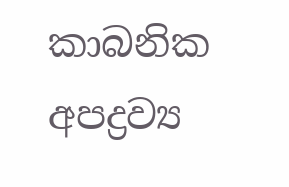කාබනික අපද්‍රව්‍ය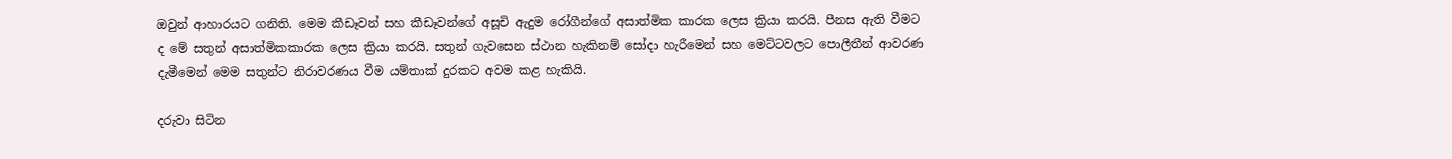ඔවුන් ආහාරයට ගනිති. මෙම කීඩෑවන් සහ කීඩෑවන්ගේ අසූචි ඇදුම රෝගීන්ගේ අසාත්මික කාරක ලෙස ක්‍රියා කරයි. පීනස ඇති වීමට ද මේ සතුන් අසාත්මිකකාරක ලෙස ක්‍රියා කරයි. සතුන් ගැවසෙන ස්ථාන හැකිනම් සෝදා හැරීමෙන් සහ මෙට්ටවලට පොලීතීන් ආවරණ දැමීමෙන් මෙම සතුන්ට නිරාවරණය වීම යම්තාක් දුරකට අවම කළ හැකියි.

දරුවා සිටින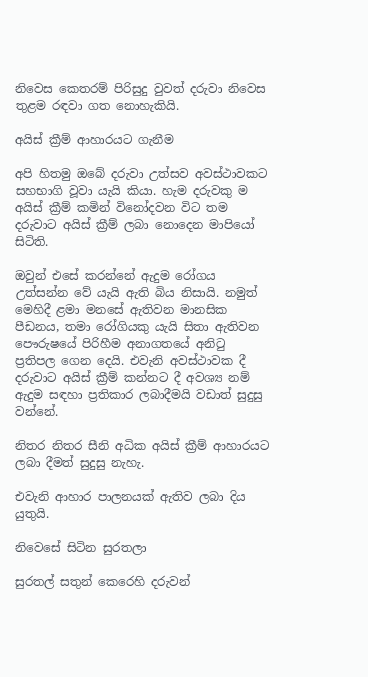නිවෙස කෙතරම් පිරිසුදු වුවත් දරුවා නිවෙස තුළම රඳවා ගත නොහැකියි.

අයිස් ක්‍රීම් ආහාරයට ගැනීම

අපි හිතමු ඔබේ දරුවා උත්සව අවස්ථාවකට සහභාගි වූවා යැයි කියා. හැම දරුවකු ම අයිස් ක්‍රීම් කමින් විනෝදවන විට තම දරුවාට අයිස් ක්‍රීම් ලබා නොදෙන මාපියෝ සිටිති.

ඔවුන් එසේ කරන්නේ ඇදුම රෝගය උත්සන්න වේ යැයි ඇති බිය නිසායි. නමුත් මෙහිදී ළමා මනසේ ඇතිවන මානසික පීඩනය, තමා රෝගියකු යැයි සිතා ඇතිවන පෞරුෂයේ පිරිහීම අනාගතයේ අනිටු ප්‍රතිපල ගෙන දෙයි. එවැනි අවස්ථාවක දී දරුවාට අයිස් ක්‍රීම් කන්නට දී අවශ්‍ය නම් ඇදුම සඳහා ප්‍රතිකාර ලබාදීමයි වඩාත් සුදුසු වන්නේ.

නිතර නිතර සීනි අධික අයිස් ක්‍රීම් ආහාරයට ලබා දීමත් සුදුසු නැහැ.

එවැනි ආහාර පාලනයක් ඇතිව ලබා දිය යුතුයි.

නිවෙසේ සිටින සුරතලා

සුරතල් සතුන් කෙරෙහි දරුවන්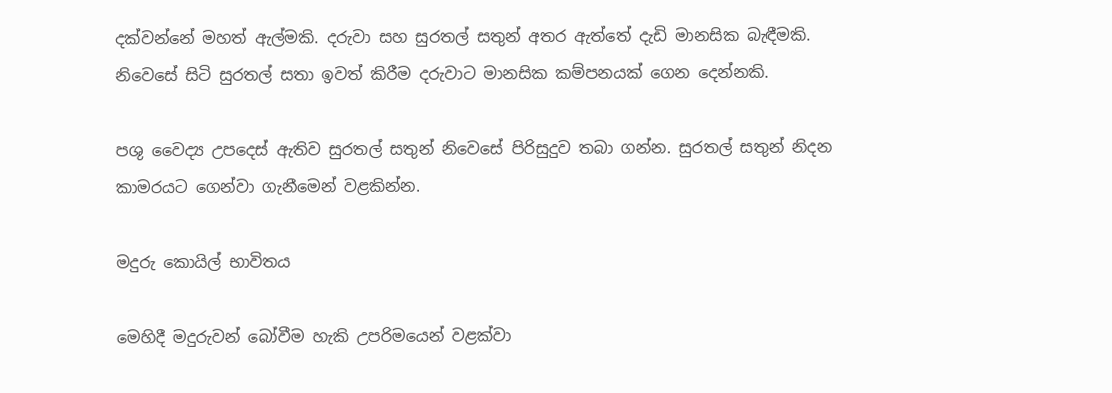දක්වන්නේ මහත් ඇල්මකි. දරුවා සහ සුරතල් සතුන් අතර ඇත්තේ දැඩි මානසික බැඳීමකි. නිවෙසේ සිටි සුරතල් සතා ඉවත් කිරීම දරුවාට මානසික කම්පනයක් ගෙන දෙන්නකි.

පශු වෛද්‍ය උපදෙස් ඇතිව සුරතල් සතුන් නිවෙසේ පිරිසුදුව තබා ගන්න. සුරතල් සතුන් නිදන කාමරයට ගෙන්වා ගැනීමෙන් වළකින්න.

මදුරු කොයිල් භාවිතය

මෙහිදී මදුරුවන් බෝවීම හැකි උපරිමයෙන් වළක්වා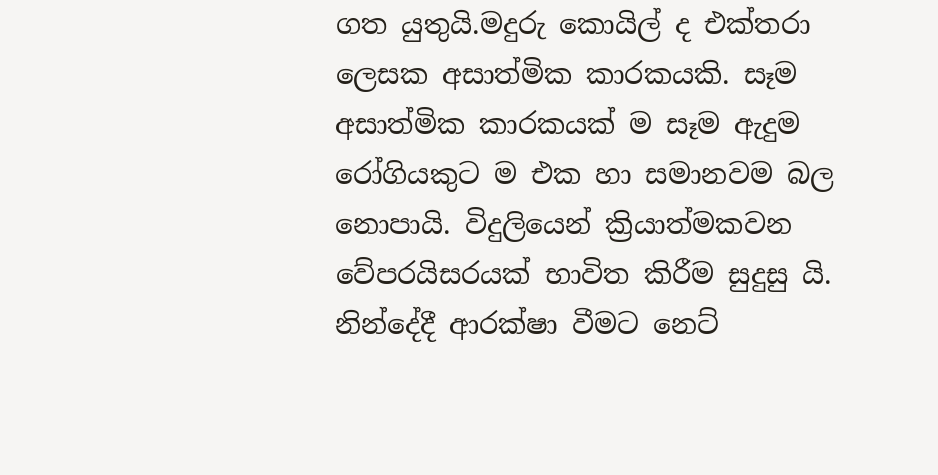ගත යුතුයි.මදුරු කොයිල් ද එක්තරා ලෙසක අසාත්මික කාරකයකි. සෑම අසාත්මික කාරකයක් ම සෑම ඇදුම රෝගියකුට ම එක හා සමානවම බල නොපායි. විදුලියෙන් ක්‍රියාත්මකවන වේපරයිසරයක් භාවිත කිරීම සුදුසු යි. නින්දේදී ආරක්ෂා වීමට නෙට්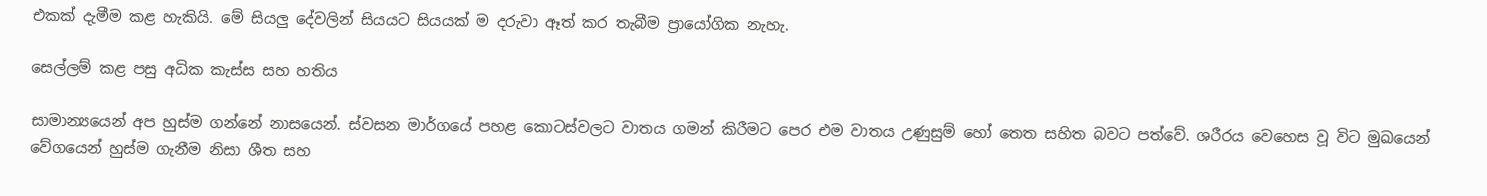එකක් දැමීම කළ හැකියි. මේ සියලු දේවලින් සියයට සියයක් ම දරුවා ඈත් කර තැබීම ප්‍රායෝගික නැහැ.

සෙල්ලම් කළ පසු අධික කැස්ස සහ හතිය

සාමාන්‍යයෙන් අප හුස්ම ගන්නේ නාසයෙන්. ස්වසන මාර්ගයේ පහළ කොටස්වලට වාතය ගමන් කිරීමට පෙර එම වාතය උණුසුම් හෝ තෙත සහිත බවට පත්වේ. ශරීරය වෙහෙස වූ විට මුඛයෙන් වේගයෙන් හුස්ම ගැනීම නිසා ශීත සහ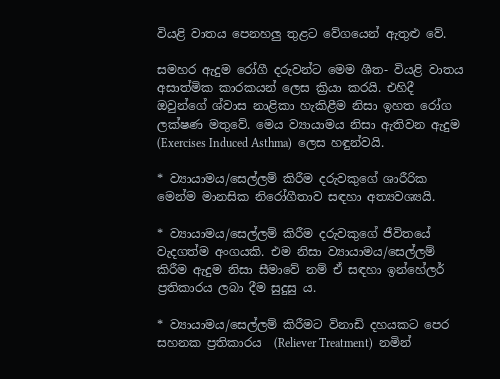වියළි වාතය පෙනහලු තුළට වේගයෙන් ඇතුළු වේ.

සමහර ඇදුම රෝගී දරුවන්ට මෙම ශීත- වියළි වාතය අසාත්මික කාරකයන් ලෙස ක්‍රියා කරයි. එහිදී ඔවුන්ගේ ශ්වාස නාළිකා හැකිළීම නිසා ඉහත රෝග ලක්ෂණ මතුවේ. මෙය ව්‍යායාමය නිසා ඇතිවන ඇදුම (Exercises Induced Asthma)  ලෙස හඳුන්වයි.

* ව්‍යායාමය/සෙල්ලම් කිරීම දරුවකුගේ ශාරීරික මෙන්ම මානසික නිරෝගීතාව සඳහා අත්‍යවශ්‍යයි.

* ව්‍යායාමය/සෙල්ලම් කිරීම දරුවකුගේ ජීවිතයේ වැදගත්ම අංගයකි. එම නිසා ව්‍යායාමය/සෙල්ලම් කිරීම ඇදුම නිසා සීමාවේ නම් ඒ සඳහා ඉන්හේලර් ප්‍රතිකාරය ලබා දීම සුදුසු ය.

* ව්‍යායාමය/සෙල්ලම් කිරීමට විනාඩි දහයකට පෙර සහනක ප්‍රතිකාරය  (Reliever Treatment)  නමින්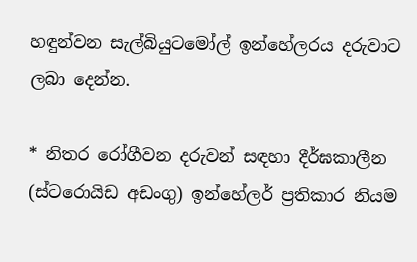හඳුන්වන සැල්බියුටමෝල් ඉන්හේලරය දරුවාට ලබා දෙන්න.

* නිතර රෝගීවන දරුවන් සඳහා දීර්ඝකාලීන (ස්ටරොයිඩ අඩංගු) ඉන්හේලර් ප්‍රතිකාර නියම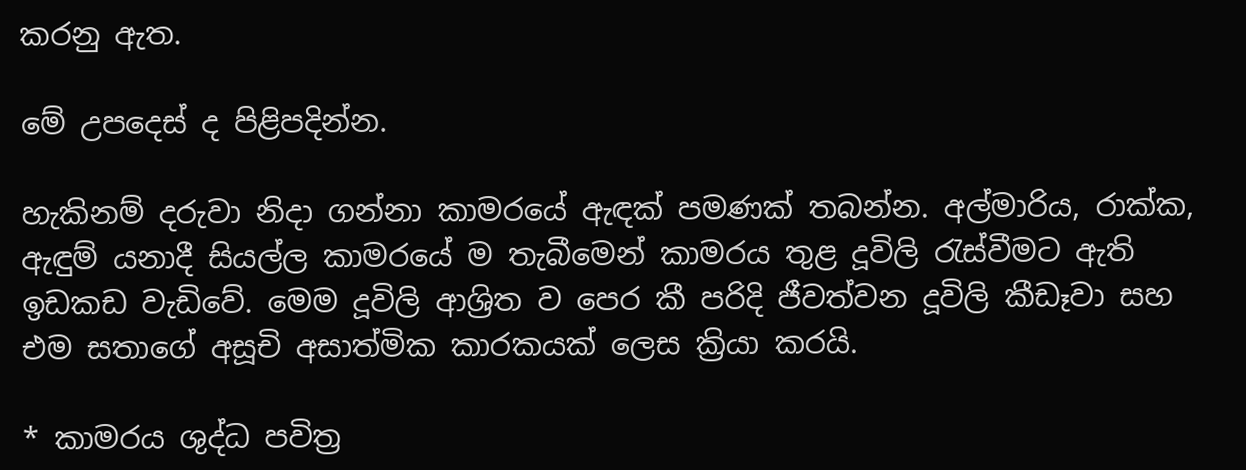කරනු ඇත.

මේ උපදෙස් ද පිළිපදින්න.

හැකිනම් දරුවා නිදා ගන්නා කාමරයේ ඇඳක් පමණක් තබන්න. අල්මාරිය, රාක්ක, ඇඳුම් යනාදී සියල්ල කාමරයේ ම තැබීමෙන් කාමරය තුළ දූවිලි රැස්වීමට ඇති ඉඩකඩ වැඩිවේ. මෙම දූවිලි ආශ්‍රිත ව පෙර කී පරිදි ජීවත්වන දූවිලි කීඩෑවා සහ එම සතාගේ අසූචි අසාත්මික කාරකයක් ලෙස ක්‍රියා කරයි.

* කාමරය ශුද්ධ පවිත්‍ර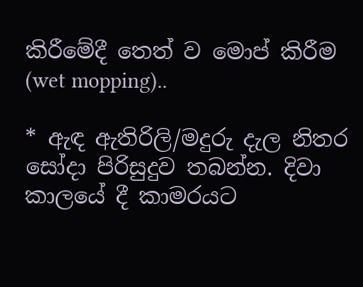කිරීමේදී තෙත් ව මොප් කිරීම (wet mopping)..

* ඇඳ ඇතිරිලි/මදුරු දැල නිතර සෝදා පිරිසුදුව තබන්න. දිවා කාලයේ දී කාමරයට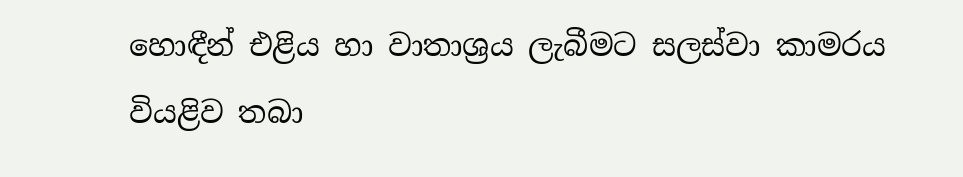හොඳීන් එළිය හා වාතාශ්‍රය ලැබීමට සලස්වා කාමරය වියළිව තබා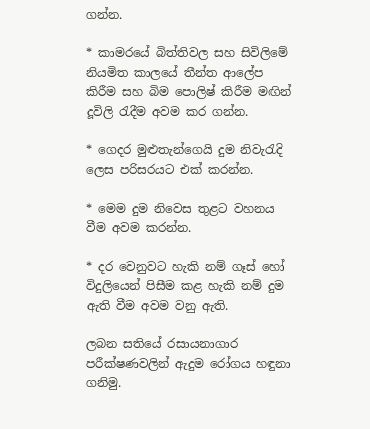ගන්න.

* කාමරයේ බිත්තිවල සහ සිවිලිමේ නියමිත කාලයේ තීන්ත ආලේප කිරීම සහ බිම පොලිෂ් කිරීම මඟින් දූවිලි රැදීම අවම කර ගන්න.

* ගෙදර මුළුතැන්ගෙයි දුම නිවැරැදි ලෙස පරිසරයට එක් කරන්න.

* මෙම දුම නිවෙස තුළට වහනය වීම අවම කරන්න.

* දර වෙනුවට හැකි නම් ගෑස් හෝ විදුලියෙන් පිසීම කළ හැකි නම් දුම ඇති වීම අවම වනු ඇති.

ලබන සතියේ රසායනාගාර පරීක්ෂණවලින් ඇදුම රෝගය හඳුනා ගනිමු.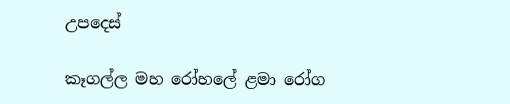උපදෙස්

කෑගල්ල මහ රෝහලේ ළමා රෝග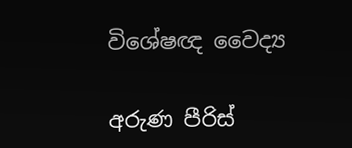විශේෂඥ වෛද්‍ය

අරුණ පීරිස්